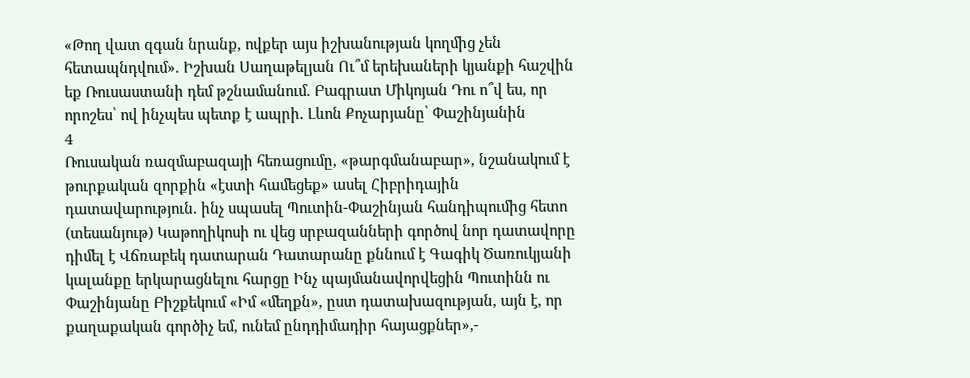«Թող վատ զգան նրանք, ովքեր այս իշխանության կողմից չեն հետապնդվում». Իշխան Սաղաթելյան Ու՞մ երեխաների կյանքի հաշվին եք Ռուսաստանի դեմ թշնամանում. Բագրատ Միկոյան Դու ո՞վ ես, որ որոշես՝ ով ինչպես պետք է ապրի․ Լևոն Քոչարյանը՝ Փաշինյանին
4
Ռուսական ռազմաբազայի հեռացումը, «թարգմանաբար», նշանակում է թուրքական զորքին «էստի համեցեք» ասել Հիբրիդային դատավարություն. ինչ սպասել Պուտին-Փաշինյան հանդիպումից հետո (տեսանյութ) Կաթողիկոսի ու վեց սրբազանների գործով նոր դատավորը դիմել է Վճռաբեկ դատարան Դատարանը քննում է Գագիկ Ծառուկյանի կալանքը երկարացնելու հարցը Ինչ պայմանավորվեցին Պուտինն ու Փաշինյանը Բիշքեկում «Իմ «մեղքն», ըստ դատախազության, այն է, որ քաղաքական գործիչ եմ, ունեմ ընդդիմադիր հայացքներ»,-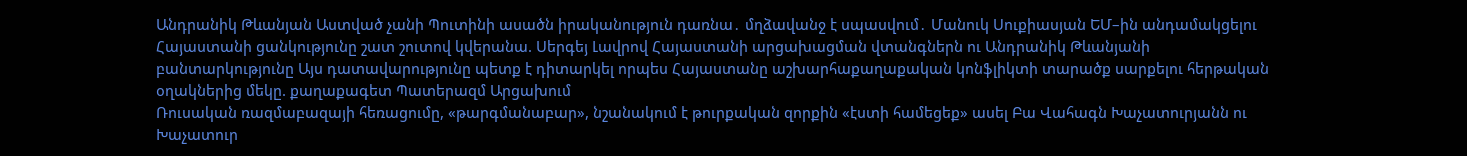Անդրանիկ Թևանյան Աստված չանի Պուտինի ասածն իրականություն դառնա․ մղձավանջ է սպասվում․ Մանուկ Սուքիասյան ԵՄ–ին անդամակցելու Հայաստանի ցանկությունը շատ շուտով կվերանա. Սերգեյ Լավրով Հայաստանի արցախացման վտանգներն ու Անդրանիկ Թևանյանի բանտարկությունը Այս դատավարությունը պետք է դիտարկել որպես Հայաստանը աշխարհաքաղաքական կոնֆլիկտի տարածք սարքելու հերթական օղակներից մեկը. քաղաքագետ Պատերազմ Արցախում
Ռուսական ռազմաբազայի հեռացումը, «թարգմանաբար», նշանակում է թուրքական զորքին «էստի համեցեք» ասել Բա Վահագն Խաչատուրյանն ու Խաչատուր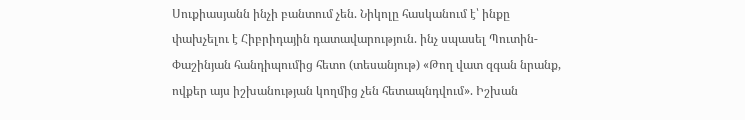Սուքիասյանն ինչի բանտում չեն. Նիկոլը հասկանում է՝ ինքը փախչելու է Հիբրիդային դատավարություն. ինչ սպասել Պուտին-Փաշինյան հանդիպումից հետո (տեսանյութ) «Թող վատ զգան նրանք, ովքեր այս իշխանության կողմից չեն հետապնդվում». Իշխան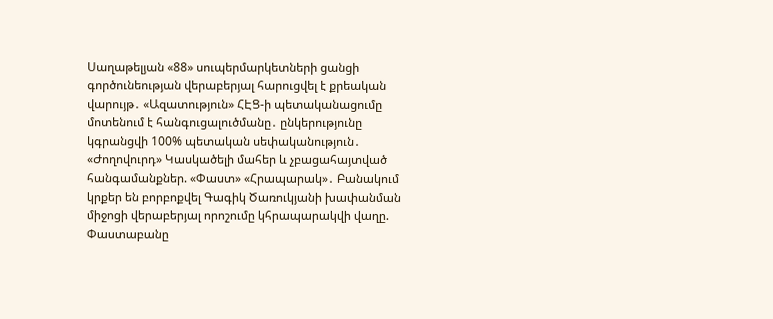Սաղաթելյան «88» սուպերմարկետների ցանցի գործունեության վերաբերյալ հարուցվել է քրեական վարույթ․ «Ազատություն» ՀԷՑ-ի պետականացումը մոտենում է հանգուցալուծմանը․ ընկերությունը կգրանցվի 100% պետական սեփականություն․ «Ժողովուրդ» Կասկածելի մահեր և չբացահայտված հանգամանքներ. «Փաստ» «Հրապարակ»․ Բանակում կրքեր են բորբոքվել Գագիկ Ծառուկյանի խափանման միջոցի վերաբերյալ որոշումը կհրապարակվի վաղը. Փաստաբանը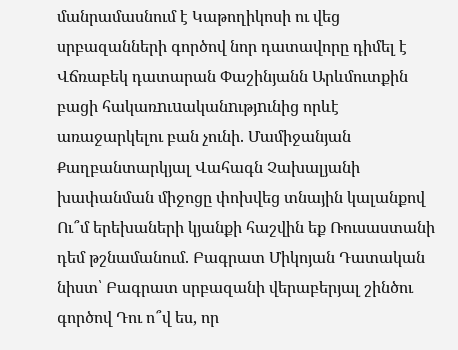մանրամասնում է Կաթողիկոսի ու վեց սրբազանների գործով նոր դատավորը դիմել է Վճռաբեկ դատարան Փաշինյանն Արևմուտքին բացի հակառnւuականnւթյnւնից որևէ առաջարկելու բան չունի. Մամիջանյան Քաղբանտարկյալ Վահագն Չախալյանի խափանման միջոցը փոխվեց տնային կալանքով Ու՞մ երեխաների կյանքի հաշվին եք Ռուսաստանի դեմ թշնամանում. Բագրատ Միկոյան Դատական նիստ՝ Բագրատ սրբազանի վերաբերյալ շինծու գործով Դու ո՞վ ես, որ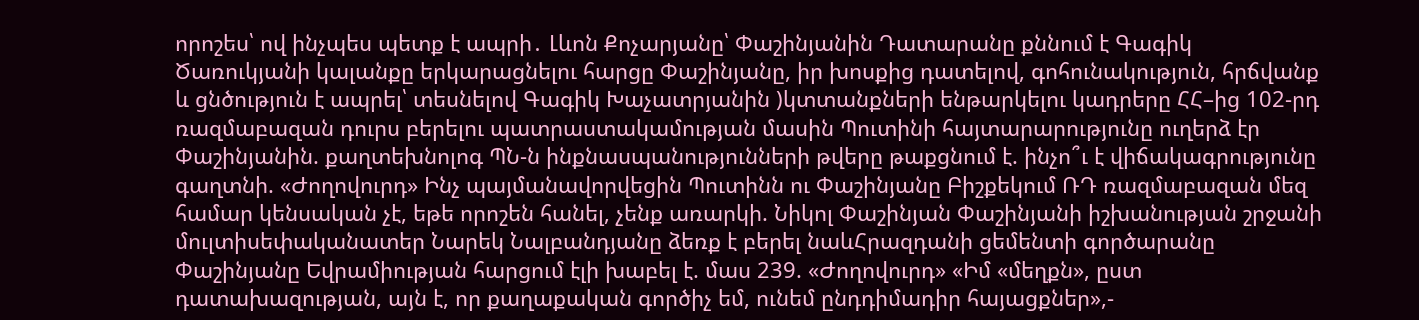որոշես՝ ով ինչպես պետք է ապրի․ Լևոն Քոչարյանը՝ Փաշինյանին Դատարանը քննում է Գագիկ Ծառուկյանի կալանքը երկարացնելու հարցը Փաշինյանը, իր խոսքից դատելով, գոհունակություն, հրճվանք և ցնծություն է ապրել՝ տեսնելով Գագիկ Խաչատրյանին )կտտանքների ենթարկելու կադրերը ՀՀ–ից 102-րդ ռազմաբազան դուրս բերելու պատրաստակամության մասին Պուտինի հայտարարությունը ուղերձ էր Փաշինյանին. քաղտեխնոլոգ ՊՆ-ն ինքնասպանությունների թվերը թաքցնում է. ինչո՞ւ է վիճակագրությունը գաղտնի. «Ժողովուրդ» Ինչ պայմանավորվեցին Պուտինն ու Փաշինյանը Բիշքեկում ՌԴ ռազմաբազան մեզ համար կենսական չէ, եթե որոշեն հանել, չենք առարկի. Նիկոլ Փաշինյան Փաշինյանի իշխանության շրջանի մուլտիսեփականատեր Նարեկ Նալբանդյանը ձեռք է բերել նաևՀրազդանի ցեմենտի գործարանը Փաշինյանը Եվրամիության հարցում էլի խաբել է. մաս 239. «Ժողովուրդ» «Իմ «մեղքն», ըստ դատախազության, այն է, որ քաղաքական գործիչ եմ, ունեմ ընդդիմադիր հայացքներ»,-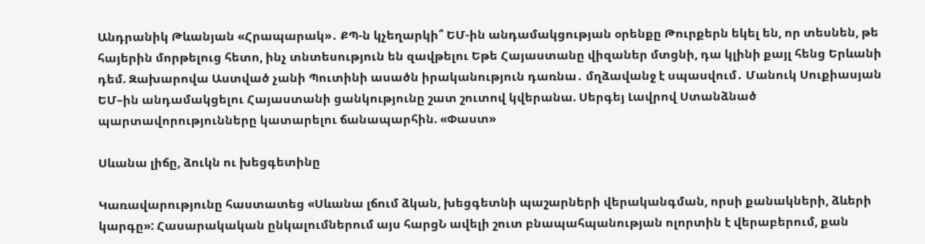Անդրանիկ Թևանյան «Հրապարակ»․ ՔՊ-ն կչեղարկի՞ ԵՄ-ին անդամակցության օրենքը Թուրքերն եկել են, որ տեսնեն, թե հայերին մորթելուց հետո, ինչ տնտեսություն են զավթելու Եթե Հայաստանը վիզաներ մտցնի, դա կլինի քայլ հենց Երևանի դեմ. Զախարովա Աստված չանի Պուտինի ասածն իրականություն դառնա․ մղձավանջ է սպասվում․ Մանուկ Սուքիասյան ԵՄ–ին անդամակցելու Հայաստանի ցանկությունը շատ շուտով կվերանա. Սերգեյ Լավրով Ստանձնած պարտավորությունները կատարելու ճանապարհին. «Փաստ»

Սևանա լիճը, ձուկն ու խեցգետինը

Կառավարությունը հաստատեց «Սևանա լճում ձկան, խեցգետնի պաշարների վերականգման, որսի քանակների, ձևերի կարգը»: Հասարակական ընկալումներում այս հարցՆ ավելի շուտ բնապահպանության ոլորտին է վերաբերում, քան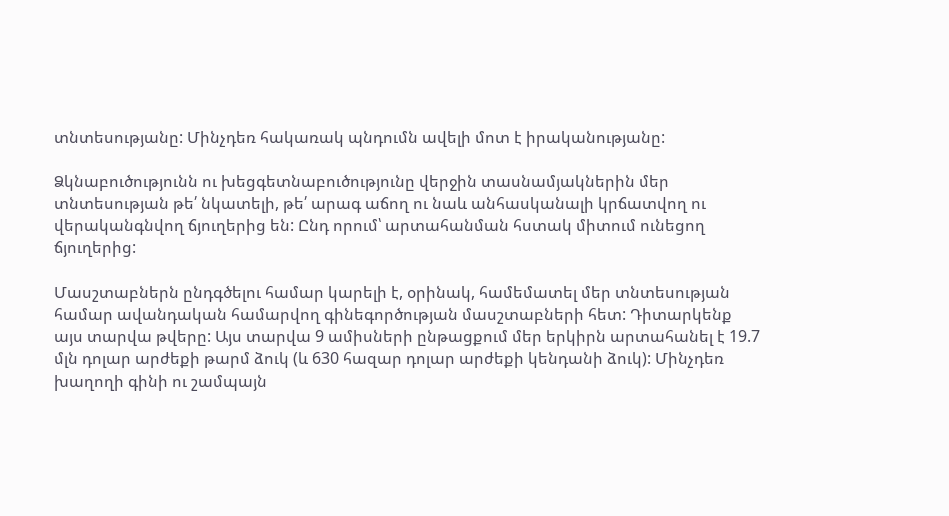տնտեսությանը: Մինչդեռ հակառակ պնդումն ավելի մոտ է իրականությանը:

Ձկնաբուծությունն ու խեցգետնաբուծությունը վերջին տասնամյակներին մեր տնտեսության թե՛ նկատելի, թե՛ արագ աճող ու նաև անհասկանալի կրճատվող ու վերականգնվող ճյուղերից են: Ընդ որում՝ արտահանման հստակ միտում ունեցող ճյուղերից:

Մասշտաբներն ընդգծելու համար կարելի է, օրինակ, համեմատել մեր տնտեսության համար ավանդական համարվող գինեգործության մասշտաբների հետ: Դիտարկենք այս տարվա թվերը: Այս տարվա 9 ամիսների ընթացքում մեր երկիրն արտահանել է 19.7 մլն դոլար արժեքի թարմ ձուկ (և 630 հազար դոլար արժեքի կենդանի ձուկ): Մինչդեռ խաղողի գինի ու շամպայն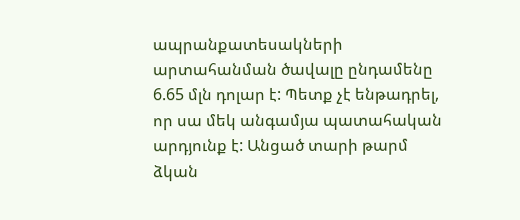ապրանքատեսակների արտահանման ծավալը ընդամենը 6.65 մլն դոլար է: Պետք չէ ենթադրել, որ սա մեկ անգամյա պատահական արդյունք է: Անցած տարի թարմ ձկան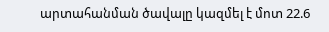արտահանման ծավալը կազմել է մոտ 22.6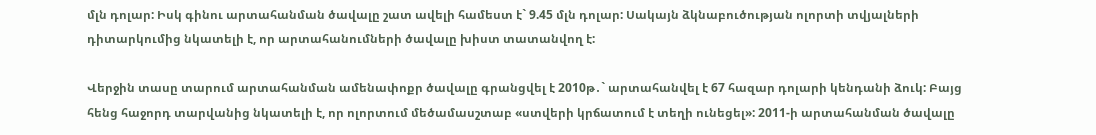մլն դոլար: Իսկ գինու արտահանման ծավալը շատ ավելի համեստ է` 9.45 մլն դոլար: Սակայն ձկնաբուծության ոլորտի տվյալների դիտարկումից նկատելի է, որ արտահանումների ծավալը խիստ տատանվող է:

Վերջին տասը տարում արտահանման ամենափոքր ծավալը գրանցվել է 2010թ․` արտահանվել է 67 հազար դոլարի կենդանի ձուկ: Բայց հենց հաջորդ տարվանից նկատելի է, որ ոլորտում մեծամասշտաբ «ստվերի կրճատում է տեղի ունեցել»: 2011-ի արտահանման ծավալը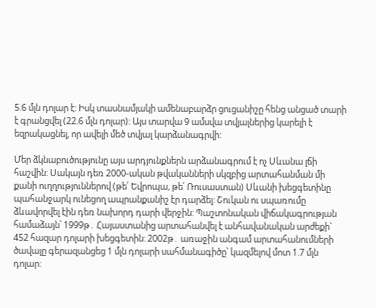5.6 մլն դոլար է: Իսկ տասնամյակի ամենաբարձր ցուցանիշը հենց անցած տարի է գրանցվել (22.6 մլն դոլար): Այս տարվա 9 ամսվա տվյալներից կարելի է եզրակացնել, որ ավելի մեծ տվյալ կարձանագրվի:

Մեր ձկնաբուծությունը այս արդյունքներն արձանագրում է ոչ Սևանա լճի հաշվին: Սակայն դեռ 2000-ական թվականների սկզբից արտահանման մի քանի ուղղություններով (թե՛ Եվրոպա, թե՛ Ռուսաստան) Սևանի խեցգետինը պահանջարկ ունեցող ապրանքանիշ էր դարձել: Շուկան ու սպառումը ձևավորվել էին դեռ նախորդ դարի վերջին: Պաշտոնական վիճակագրության համաձայն՝ 1999թ․ Հայաստանից արտահանվել է անհավանական արժեքի` 452 հազար դոլարի խեցգետին: 2002թ․ առաջին անգամ արտահանումների ծավալը գերազանցեց 1 մլն դոլարի սահմանագիծը՝ կազմելով մոտ 1.7 մլն դոլար: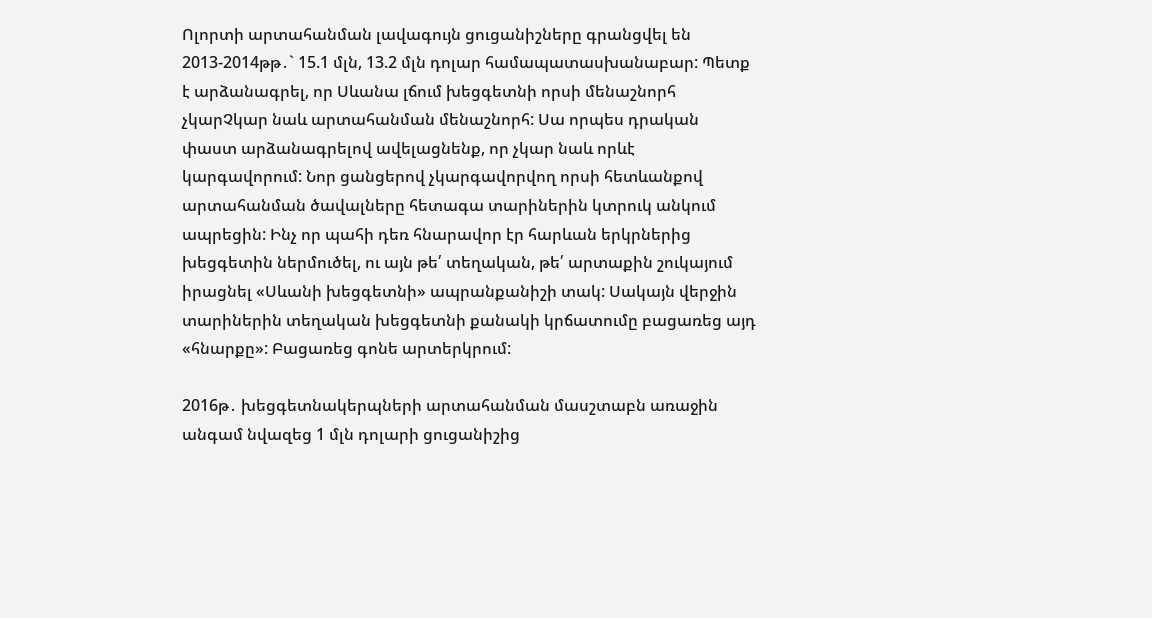Ոլորտի արտահանման լավագույն ցուցանիշները գրանցվել են 2013-2014թթ․` 15.1 մլն, 13.2 մլն դոլար համապատասխանաբար: Պետք է արձանագրել, որ Սևանա լճում խեցգետնի որսի մենաշնորհ չկարՉկար նաև արտահանման մենաշնորհ: Սա որպես դրական փաստ արձանագրելով ավելացնենք, որ չկար նաև որևէ կարգավորում: Նոր ցանցերով չկարգավորվող որսի հետևանքով արտահանման ծավալները հետագա տարիներին կտրուկ անկում ապրեցին: Ինչ որ պահի դեռ հնարավոր էր հարևան երկրներից խեցգետին ներմուծել, ու այն թե՛ տեղական, թե՛ արտաքին շուկայում իրացնել «Սևանի խեցգետնի» ապրանքանիշի տակ: Սակայն վերջին տարիներին տեղական խեցգետնի քանակի կրճատումը բացառեց այդ «հնարքը»: Բացառեց գոնե արտերկրում:

2016թ․ խեցգետնակերպների արտահանման մասշտաբն առաջին անգամ նվազեց 1 մլն դոլարի ցուցանիշից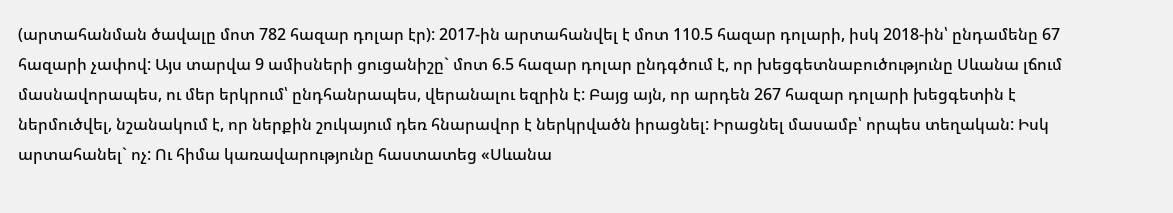(արտահանման ծավալը մոտ 782 հազար դոլար էր): 2017-ին արտահանվել է մոտ 110.5 հազար դոլարի, իսկ 2018-ին՝ ընդամենը 67 հազարի չափով: Այս տարվա 9 ամիսների ցուցանիշը` մոտ 6.5 հազար դոլար ընդգծում է, որ խեցգետնաբուծությունը Սևանա լճում մասնավորապես, ու մեր երկրում՝ ընդհանրապես, վերանալու եզրին է: Բայց այն, որ արդեն 267 հազար դոլարի խեցգետին է ներմուծվել, նշանակում է, որ ներքին շուկայում դեռ հնարավոր է ներկրվածն իրացնել: Իրացնել մասամբ՝ որպես տեղական: Իսկ արտահանել` ոչ: Ու հիմա կառավարությունը հաստատեց «Սևանա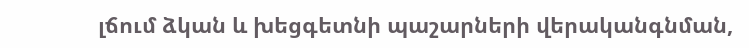լճում ձկան և խեցգետնի պաշարների վերականգնման,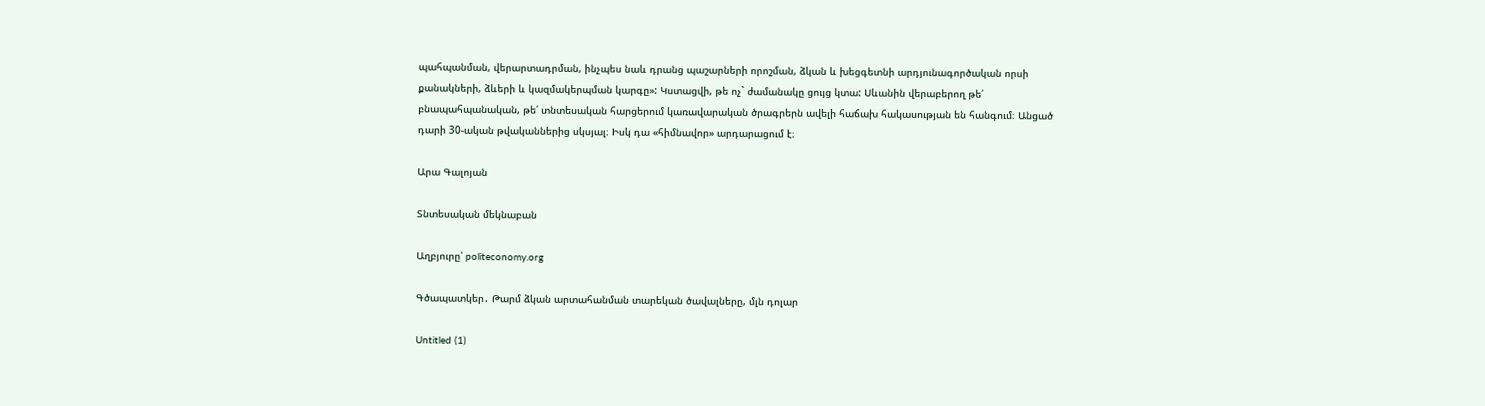պահպանման, վերարտադրման, ինչպես նաև դրանց պաշարների որոշման, ձկան և խեցգետնի արդյունագործական որսի քանակների, ձևերի և կազմակերպման կարգը»: Կստացվի, թե ոչ` ժամանակը ցույց կտա: Սևանին վերաբերող թե՛ բնապահպանական, թե՛ տնտեսական հարցերում կառավարական ծրագրերն ավելի հաճախ հակասության են հանգում։ Անցած դարի 30-ական թվականներից սկսյալ։ Իսկ դա «հիմնավոր» արդարացում է։

Արա Գալոյան

Տնտեսական մեկնաբան

Աղբյուրը՝ politeconomy.org

Գծապատկեր․ Թարմ ձկան արտահանման տարեկան ծավալները, մլն դոլար

Untitled (1)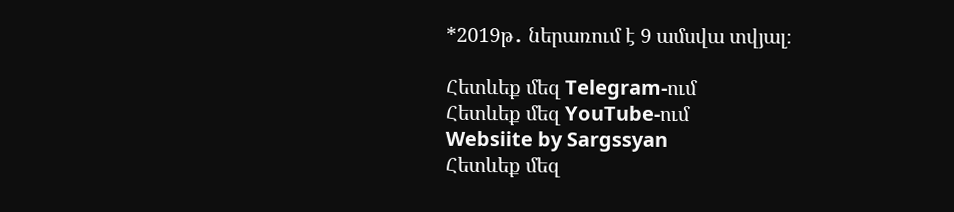*2019թ․ ներառում է 9 ամսվա տվյալ։

Հետևեք մեզ Telegram-ում
Հետևեք մեզ YouTube-ում
Websiite by Sargssyan
Հետևեք մեզ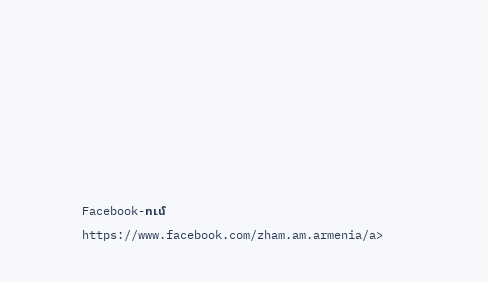Facebook-ում https://www.facebook.com/zham.am.armenia/a>